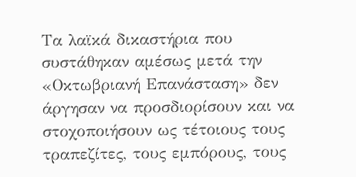Τα λαϊκά δικαστήρια που συστάθηκαν αμέσως μετά την «Οκτωβριανή Επανάσταση» δεν άργησαν να προσδιορίσουν και να στοχοποιήσουν ως τέτοιους τους τραπεζίτες, τους εμπόρους, τους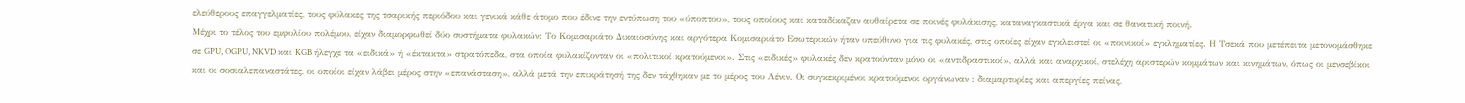ελεύθερους επαγγελματίες, τους φύλακες της τσαρικής περιόδου και γενικά κάθε άτομο που έδινε την εντύπωση του «ύποπτου», τους οποίους και καταδίκαζαν αυθαίρετα σε ποινές φυλάκισης, καταναγκαστικά έργα και σε θανατική ποινή.
Μέχρι το τέλος του εμφυλίου πολέμου, είχαν διαμορφωθεί δύο συστήματα φυλακών: Το Κομισαριάτο Δικαιοσύνης και αργότερα Κομισαριάτο Εσωτερικών ήταν υπεύθυνο για τις φυλακές, στις οποίες είχαν εγκλειστεί οι «ποινικοί» εγκληματίες. Η Τσεκά που μετέπειτα μετονομάσθηκε σε GPU, OGPU, NKVD και KGB ήλεγχε τα «ειδικά» ή «έκτακτα» στρατόπεδα, στα οποία φυλακίζονταν οι «πολιτικοί κρατούμενοι». Στις «ειδικές» φυλακές δεν κρατούνταν μόνο οι «αντιδραστικοί», αλλά και αναρχικοί, στελέχη αριστερών κομμάτων και κινημάτων, όπως οι μενσεβίκοι και οι σοσιαλεπαναστάτες, οι οποίοι είχαν λάβει μέρος στην «επανάσταση», αλλά μετά την επικράτησή της δεν τάχθηκαν με το μέρος του Λένιν. Οι συγκεκριμένοι κρατούμενοι οργάνωναν : διαμαρτυρίες και απεργίες πείνας,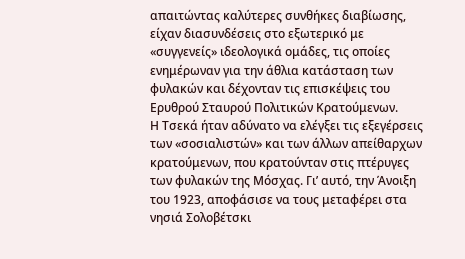απαιτώντας καλύτερες συνθήκες διαβίωσης, είχαν διασυνδέσεις στο εξωτερικό με «συγγενείς» ιδεολογικά ομάδες, τις οποίες ενημέρωναν για την άθλια κατάσταση των φυλακών και δέχονταν τις επισκέψεις του Ερυθρού Σταυρού Πολιτικών Κρατούμενων.
Η Τσεκά ήταν αδύνατο να ελέγξει τις εξεγέρσεις των «σοσιαλιστών» και των άλλων απείθαρχων κρατούμενων, που κρατούνταν στις πτέρυγες των φυλακών της Μόσχας. Γι’ αυτό, την Άνοιξη του 1923, αποφάσισε να τους μεταφέρει στα νησιά Σολοβέτσκι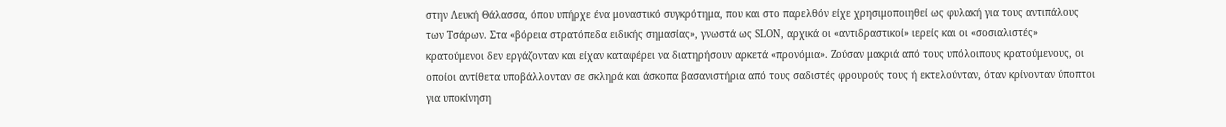στην Λευκή Θάλασσα, όπου υπήρχε ένα μοναστικό συγκρότημα, που και στο παρελθόν είχε χρησιμοποιηθεί ως φυλακή για τους αντιπάλους των Τσάρων. Στα «βόρεια στρατόπεδα ειδικής σημασίας», γνωστά ως SLON, αρχικά οι «αντιδραστικοί» ιερείς και οι «σοσιαλιστές» κρατούμενοι δεν εργάζονταν και είχαν καταφέρει να διατηρήσουν αρκετά «προνόμια». Ζούσαν μακριά από τους υπόλοιπους κρατούμενους, οι οποίοι αντίθετα υποβάλλονταν σε σκληρά και άσκοπα βασανιστήρια από τους σαδιστές φρουρούς τους ή εκτελούνταν, όταν κρίνονταν ύποπτοι για υποκίνηση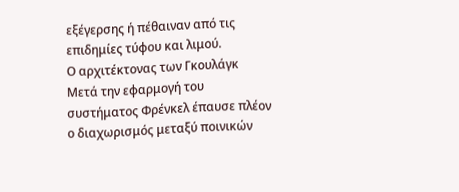εξέγερσης ή πέθαιναν από τις επιδημίες τύφου και λιμού.
Ο αρχιτέκτονας των Γκουλάγκ
Μετά την εφαρμογή του συστήματος Φρένκελ έπαυσε πλέον ο διαχωρισμός μεταξύ ποινικών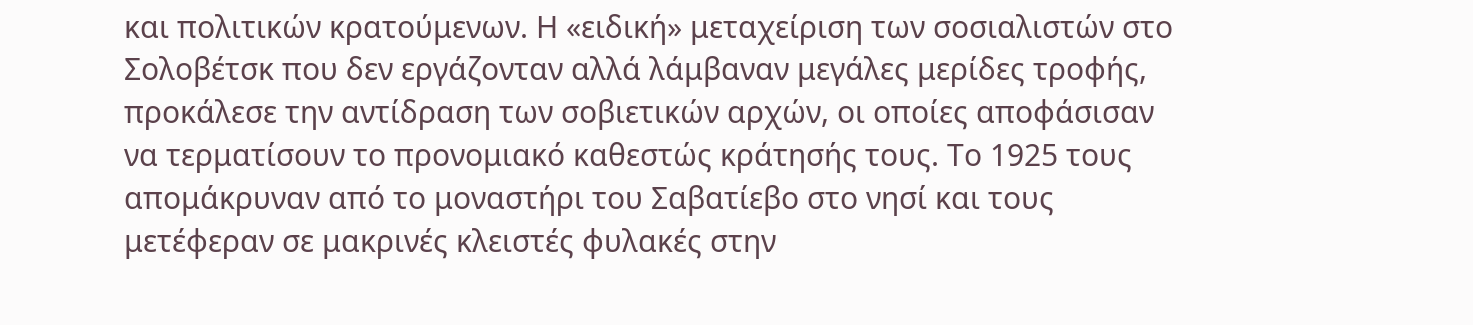και πολιτικών κρατούμενων. Η «ειδική» μεταχείριση των σοσιαλιστών στο Σολοβέτσκ που δεν εργάζονταν αλλά λάμβαναν μεγάλες μερίδες τροφής, προκάλεσε την αντίδραση των σοβιετικών αρχών, oι οποίες αποφάσισαν να τερματίσουν το προνομιακό καθεστώς κράτησής τους. Το 1925 τους απομάκρυναν από το μοναστήρι του Σαβατίεβο στo νησί και τους μετέφεραν σε μακρινές κλειστές φυλακές στην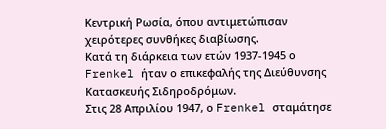Κεντρική Ρωσία, όπου αντιμετώπισαν χειρότερες συνθήκες διαβίωσης.
Κατά τη διάρκεια των ετών 1937-1945 ο Frenkel ήταν ο επικεφαλής της Διεύθυνσης Κατασκευής Σιδηροδρόμων.
Στις 28 Απριλίου 1947, ο Frenkel σταμάτησε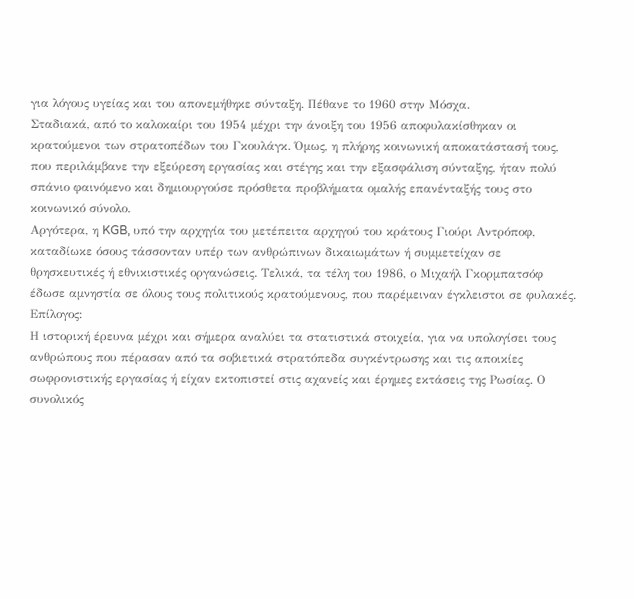για λόγους υγείας και του απονεμήθηκε σύνταξη. Πέθανε το 1960 στην Μόσχα.
Σταδιακά, από το καλοκαίρι του 1954 μέχρι την άνοιξη του 1956 αποφυλακίσθηκαν οι κρατούμενοι των στρατοπέδων του Γκουλάγκ. Όμως, η πλήρης κοινωνική αποκατάστασή τους, που περιλάμβανε την εξεύρεση εργασίας και στέγης και την εξασφάλιση σύνταξης, ήταν πολύ σπάνιο φαινόμενο και δημιουργούσε πρόσθετα προβλήματα ομαλής επανένταξής τους στο κοινωνικό σύνολο.
Αργότερα, η KGB, υπό την αρχηγία του μετέπειτα αρχηγού του κράτους Γιούρι Αντρόποφ, καταδίωκε όσους τάσσονταν υπέρ των ανθρώπινων δικαιωμάτων ή συμμετείχαν σε θρησκευτικές ή εθνικιστικές οργανώσεις. Τελικά, τα τέλη του 1986, ο Μιχαήλ Γκορμπατσόφ έδωσε αμνηστία σε όλους τους πολιτικούς κρατούμενους, που παρέμειναν έγκλειστοι σε φυλακές.
Επίλογος:
Η ιστορική έρευνα μέχρι και σήμερα αναλύει τα στατιστικά στοιχεία, για να υπολογίσει τους ανθρώπους που πέρασαν από τα σοβιετικά στρατόπεδα συγκέντρωσης και τις αποικίες σωφρονιστικής εργασίας ή είχαν εκτοπιστεί στις αχανείς και έρημες εκτάσεις της Ρωσίας. Ο συνολικός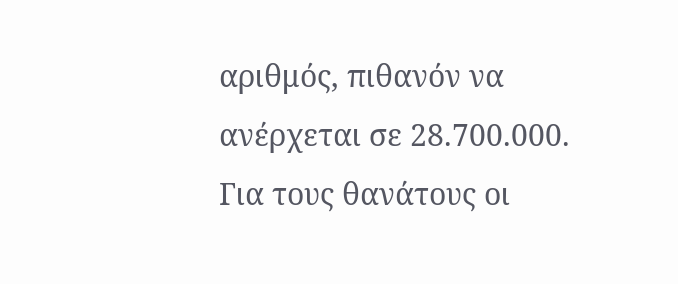αριθμός, πιθανόν να ανέρχεται σε 28.700.000. Για τους θανάτους οι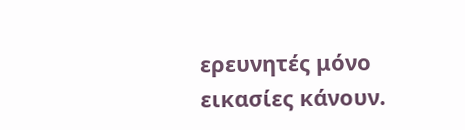ερευνητές μόνο εικασίες κάνουν.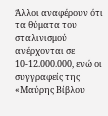Άλλοι αναφέρουν ότι τα θύματα του σταλινισμού ανέρχονται σε 10-12.000.000, ενώ οι συγγραφείς της «Μαύρης Βίβλου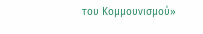του Κομμουνισμού»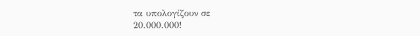τα υπολογίζουν σε
20.000.000!